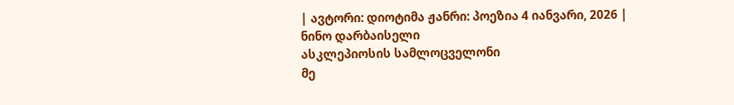| ავტორი: დიოტიმა ჟანრი: პოეზია 4 იანვარი, 2026 |
ნინო დარბაისელი
ასკლეპიოსის სამლოცველონი
მე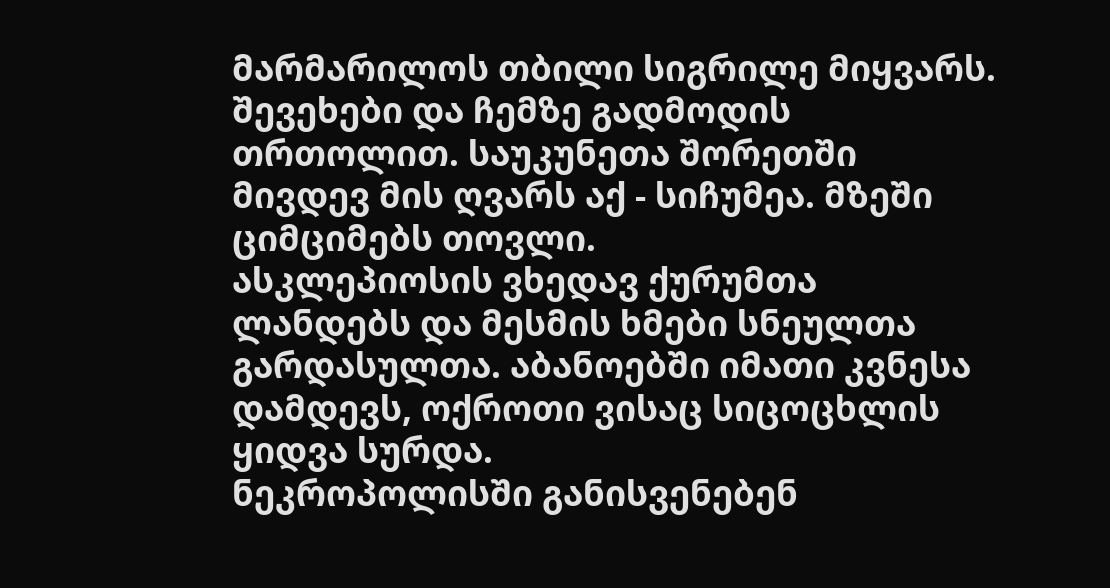მარმარილოს თბილი სიგრილე მიყვარს. შევეხები და ჩემზე გადმოდის თრთოლით. საუკუნეთა შორეთში მივდევ მის ღვარს აქ - სიჩუმეა. მზეში ციმციმებს თოვლი.
ასკლეპიოსის ვხედავ ქურუმთა ლანდებს და მესმის ხმები სნეულთა გარდასულთა. აბანოებში იმათი კვნესა დამდევს, ოქროთი ვისაც სიცოცხლის ყიდვა სურდა.
ნეკროპოლისში განისვენებენ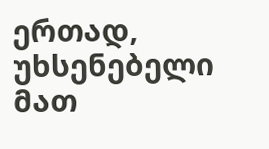ერთად, უხსენებელი მათ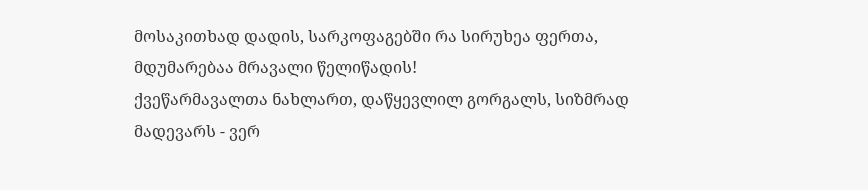მოსაკითხად დადის, სარკოფაგებში რა სირუხეა ფერთა, მდუმარებაა მრავალი წელიწადის!
ქვეწარმავალთა ნახლართ, დაწყევლილ გორგალს, სიზმრად მადევარს - ვერ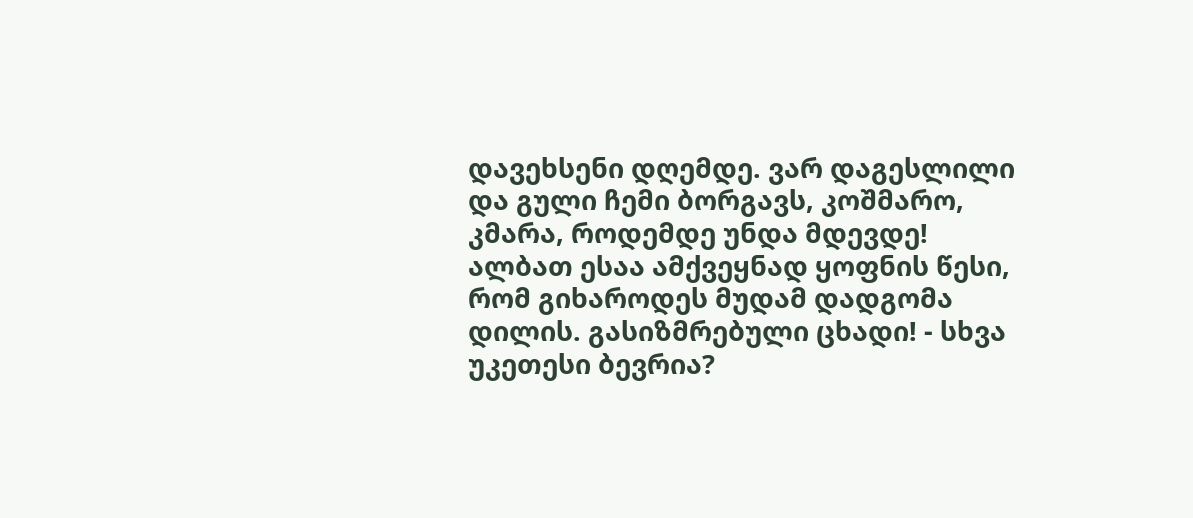დავეხსენი დღემდე. ვარ დაგესლილი და გული ჩემი ბორგავს, კოშმარო, კმარა, როდემდე უნდა მდევდე!
ალბათ ესაა ამქვეყნად ყოფნის წესი, რომ გიხაროდეს მუდამ დადგომა დილის. გასიზმრებული ცხადი! - სხვა უკეთესი ბევრია?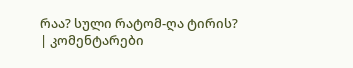რაა? სული რატომ-ღა ტირის?
| კომენტარები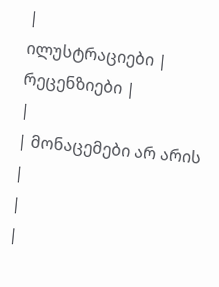|
ილუსტრაციები |
რეცენზიები |
|
| მონაცემები არ არის |
|
|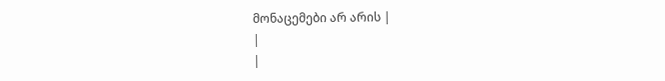მონაცემები არ არის |
|
|